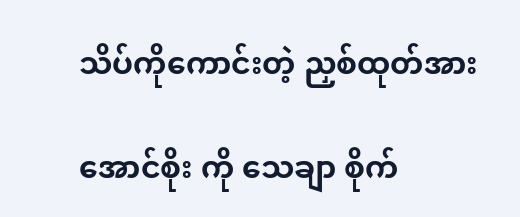သိပ်ကိုကောင်းတဲ့ ညှစ်ထုတ်အား

အောင်စိုး ကို သေချာ စိုက်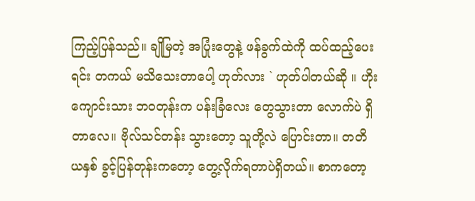ကြည့်ပြန်သည်။ ချိုမြတဲ့ အပြုံးတွေနဲ့ ဖန်ခွက်ထဲကို ထပ်ထည့်ပေးရင်း တကယ် မသိသေးတာပေါ့ ဟုတ်လား ` ဟုတ်ပါတယ်ဆို ။ ဟိုး ကျောင်းသား ဘဝတုန်းက ပန်းခြံလေး တွေသွားတာ လောက်ပဲ ရှိတာလေ။ ဗိုလ်သင်တန်း သွားတော့ သူတို့လဲ ပြောင်းတာ။ တတိယနှစ် ခွင့်ပြန်တုန်းကတော့ တွေ့လိုက်ရတာပဲရှိတယ်။ စာကတော့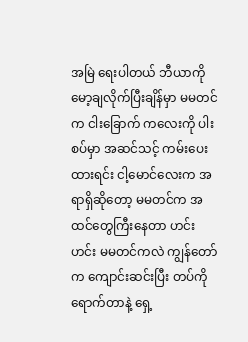အမြဲ ရေးပါတယ် ဘီယာကို မော့ချလိုက်ပြီးချိန်မှာ မမတင် က ငါးခြောက် ကလေးကို ပါးစပ်မှာ အဆင်သင့် ကမ်းပေးထားရင်း ငါ့မောင်လေးက အရာရှိဆိုတော့ မမတင်က အထင်တွေကြီးနေတာ ဟင်း ဟင်း မမတင်ကလဲ ကျွန်တော်က ကျောင်းဆင်းပြီး တပ်ကိုရောက်တာနဲ့ ရှေ့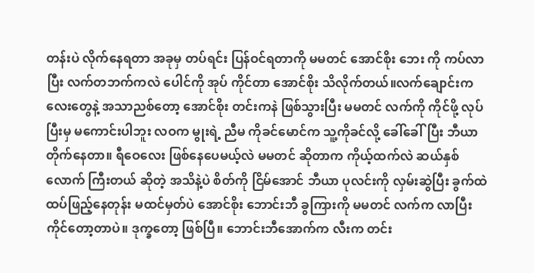တန်းပဲ လိုက်နေရတာ အခုမှ တပ်ရင်း ပြန်ဝင်ရတာကို မမတင် အောင်စိုး ဘေး ကို ကပ်လာပြီး လက်တဘက်ကလဲ ပေါင်ကို အုပ် ကိုင်တာ အောင်စိုး သိလိုက်တယ်။လက်ချောင်းကလေးတွေနဲ့ အသာညစ်တော့ အောင်စိုး တင်းကနဲ ဖြစ်သွားပြီး မမတင် လက်ကို ကိုင်ဖို့ လုပ်ပြီးမှ မကောင်းပါဘူး လဝက မွုးရဲ့ ညီမ ကိုခင်မောင်က သူ့ကိုခင်လို့ ခေါ်ခေါ်ပြီး ဘီယာတိုက်နေတာ။ ရီဝေလေး ဖြစ်နေပေမယ့်လဲ မမတင် ဆိုတာက ကိုယ့်ထက်လဲ ဆယ်နှစ်လောက် ကြီးတယ် ဆိုတဲ့ အသိနဲ့ပဲ စိတ်ကို ငြိမ်အောင် ဘီယာ ပုလင်းကို လှမ်းဆွဲပြီး ခွက်ထဲ ထပ်ဖြည့်နေတုန်း မထင်မှတ်ပဲ အောင်စိုး ဘောင်းဘီ ခွကြားကို မမတင် လက်က လာပြီး ကိုင်တော့တာပဲ။ ဒုက္ခတော့ ဖြစ်ပြီ။ ဘောင်းဘီအောက်က လီးက တင်း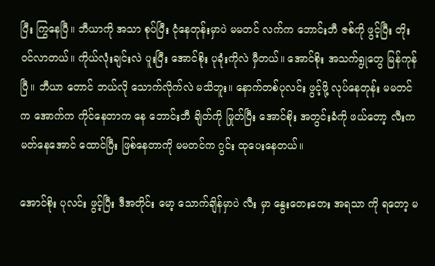ပြီး ကြွနေပြီ။ ဘီယာကို အသာ စုပ်ပြီး ငုံနေတုန်းမှာပဲ မမတင် လက်က ဘောင်းဘီ ဇစ်ကို ဖွင့်ပြီး တိုးဝင်လာတယ်။ ကိုယ်လုံးချင်းလဲ ပူးပြီး အောင်စိုး ပုခုံးကိုလဲ မှီတယ်။ အောင်စိုး အသက်ရွုတွေ မြန်ကုန်ပြီ။ ဘီယာ တောင် ဘယ်လို သောက်လိုက်လဲ မသိဘူး။ နောက်တစ်ပုလင်း ဖွင့်ဖို့ လုပ်နေတုန်း မမတင် က အောက်က ကိုင်နေတာက နေ ဘောင်းဘီ ချိတ်ကို ဖြုတ်ပြီး အောင်စိုး အတွင်းခံကို ဖယ်တော့ လီးက မတ်နေအောင် ထောင်ပြီး ဖြစ်နေတာကို မမတင်က ဂွင်း ထုပေးနေတယ်။

အောင်စိုး ပုလင်း ဖွင့်ပြီး ဒီအတိုင်း မော့ သောက်ချိန်မှာပဲ လီး မှာ နွေးတေးတေး အရသာ ကို ရတော့ မ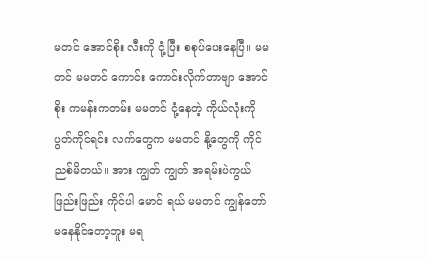မတင် အောင်စိုး လီးကို ငုံ့ပြီး စစုပ်ပေးနေပြီ။ မမတင် မမတင် ကောင်း ကောင်းလိုက်တာဗျာ အောင်စိုး ကမန်းကတမ်း မမတင် ငုံ့နေတဲ့ ကိုယ်လုံးကို ပွတ်ကိုင်ရင်း လက်တွေက မမတင် နို့တွေကို ကိုင်ညစ်မိတယ်။ အား ကျွတ် ကျွတ် အရမ်းပဲကွယ် ဖြည်းဖြည်း ကိုင်ပါ မောင် ရယ် မမတင် ကျွန်တော် မနေနိုင်တော့ဘူး မရ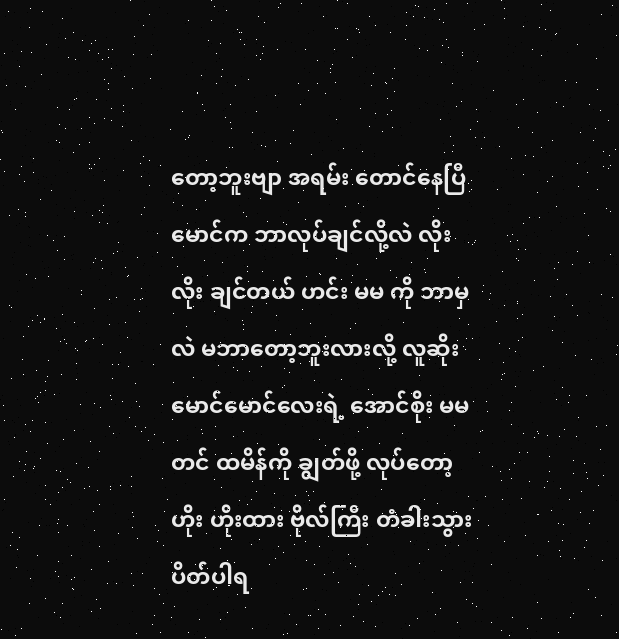တော့ဘူးဗျာ အရမ်း တောင်နေပြီ မောင်က ဘာလုပ်ချင်လို့လဲ လိုး လိုး ချင်တယ် ဟင်း မမ ကို ဘာမှလဲ မဘာတော့ဘူးလားလို့ လူဆိုး မောင်မောင်လေးရဲ့ အောင်စိုး မမတင် ထမိန်ကို ချွတ်ဖို့ လုပ်တော့ ဟိုး ဟိုးထား ဗိုလ်ကြီး တံခါးသွားပိတ်ပါရ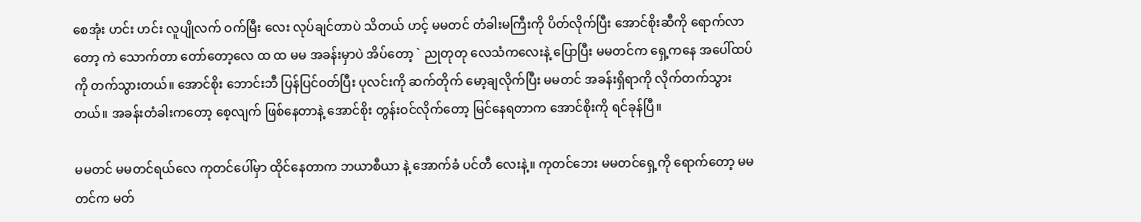စေအုံး ဟင်း ဟင်း လူပျိုလက် ဝက်မြီး လေး လုပ်ချင်တာပဲ သိတယ် ဟင့် မမတင် တံခါးမကြီးကို ပိတ်လိုက်ပြီး အောင်စိုးဆီကို ရောက်လာတော့ ကဲ သောက်တာ တော်တော့လေ ထ ထ မမ အခန်းမှာပဲ အိပ်တော့ ` ညုတုတု လေသံကလေးနဲ့ ပြောပြီး မမတင်က ရှေ့ကနေ အပေါ်ထပ်ကို တက်သွားတယ်။ အောင်စိုး ဘောင်းဘီ ပြန်ပြင်ဝတ်ပြီး ပုလင်းကို ဆက်တိုက် မော့ချလိုက်ပြီး မမတင် အခန်းရှိရာကို လိုက်တက်သွားတယ်။ အခန်းတံခါးကတော့ စေ့လျက် ဖြစ်နေတာနဲ့ အောင်စိုး တွန်းဝင်လိုက်တော့ မြင်နေရတာက အောင်စိုးကို ရင်ခုန်ပြီ။

မမတင် မမတင်ရယ်လေ ကုတင်ပေါ်မှာ ထိုင်နေတာက ဘယာစီယာ နဲ့ အောက်ခံ ပင်တီ လေးနဲ့။ ကုတင်ဘေး မမတင်ရှေ့ကို ရောက်တော့ မမတင်က မတ်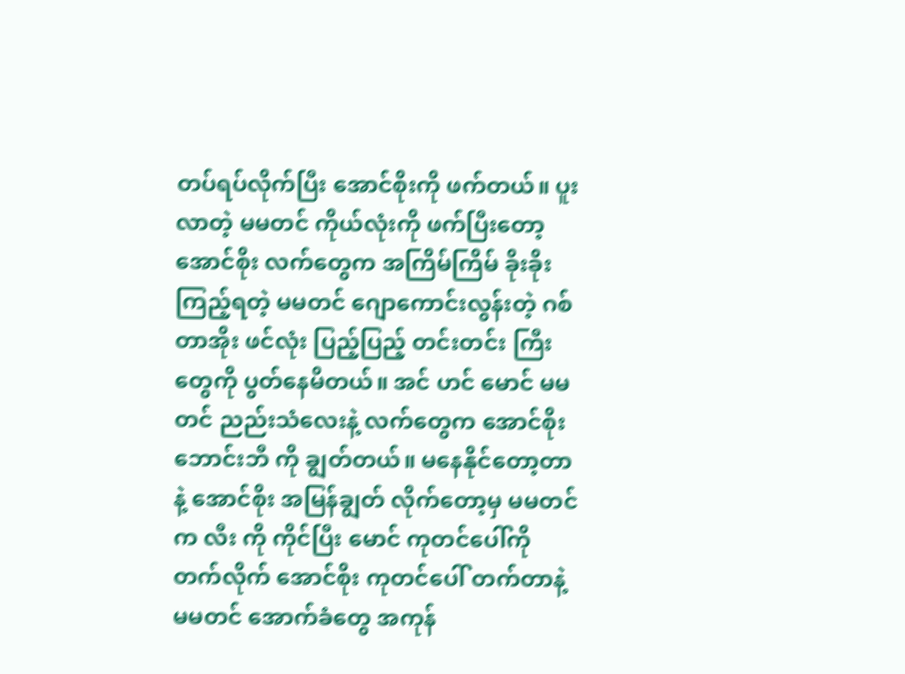တပ်ရပ်လိုက်ပြီး အောင်စိုးကို ဖက်တယ်။ ပူးလာတဲ့ မမတင် ကိုယ်လုံးကို ဖက်ပြီးတော့ အောင်စိုး လက်တွေက အကြိမ်ကြိမ် ခိုးခိုး ကြည့်ရတဲ့ မမတင် ဂျောကောင်းလွန်းတဲ့ ဂစ်တာအိုး ဖင်လုံး ပြည့်ပြည့် တင်းတင်း ကြီးတွေကို ပွတ်နေမိတယ်။ အင် ဟင် မောင် မမတင် ညည်းသံလေးနဲ့ လက်တွေက အောင်စိုး ဘောင်းဘီ ကို ချွတ်တယ်။ မနေနိုင်တော့တာနဲ့ အောင်စိုး အမြန်ချွတ် လိုက်တော့မှ မမတင် က လီး ကို ကိုင်ပြီး မောင် ကုတင်ပေါ်ကို တက်လိုက် အောင်စိုး ကုတင်ပေါ် တက်တာနဲ့ မမတင် အောက်ခံတွေ အကုန်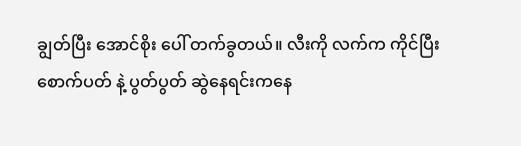ချွတ်ပြီး အောင်စိုး ပေါ် တက်ခွတယ်။ လီးကို လက်က ကိုင်ပြီး စောက်ပတ် နဲ့ ပွတ်ပွတ် ဆွဲနေရင်းကနေ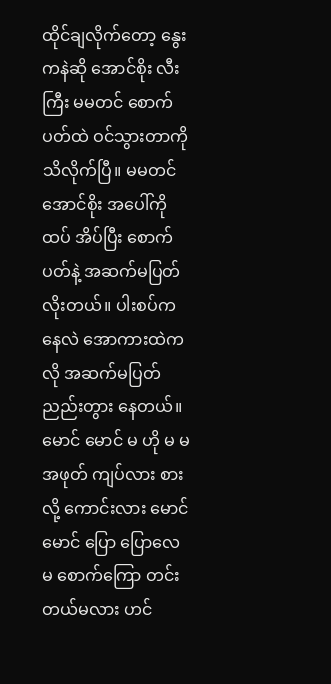ထိုင်ချလိုက်တော့ နွေး ကနဲဆို အောင်စိုး လီး ကြီး မမတင် စောက်ပတ်ထဲ ဝင်သွားတာကို သိလိုက်ပြီ။ မမတင် အောင်စိုး အပေါ်ကိုထပ် အိပ်ပြီး စောက်ပတ်နဲ့ အဆက်မပြတ် လိုးတယ်။ ပါးစပ်ကနေလဲ အောကားထဲကလို အဆက်မပြတ် ညည်းတွား နေတယ်။ မောင် မောင် မ ဟို မ မ အဖုတ် ကျပ်လား စားလို့ ကောင်းလား မောင် မောင် ပြော ပြောလေ မ စောက်ကြော တင်းတယ်မလား ဟင်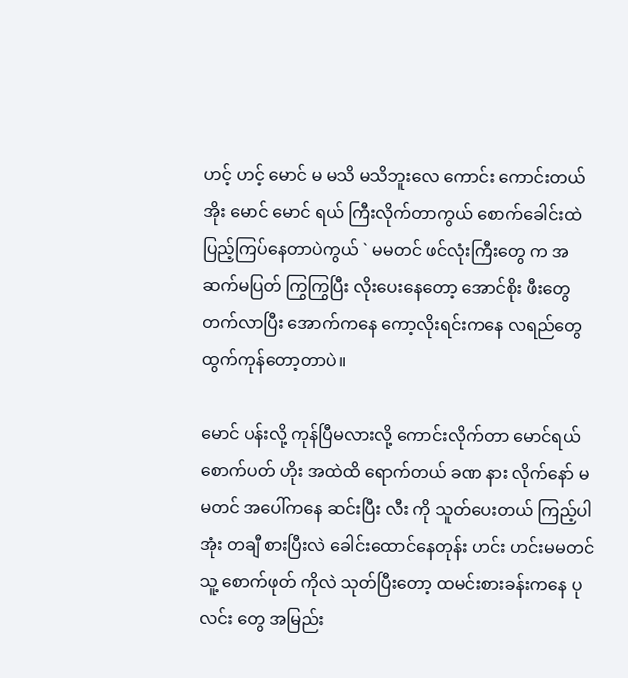ဟင့် ဟင့် မောင် မ မသိ မသိဘူးလေ ကောင်း ကောင်းတယ် အိုး မောင် မောင် ရယ် ကြီးလိုက်တာကွယ် စောက်ခေါင်းထဲ ပြည့်ကြပ်နေတာပဲကွယ် ` မမတင် ဖင်လုံးကြီးတွေ က အဆက်မပြတ် ကြွကြွပြီး လိုးပေးနေတော့ အောင်စိုး ဖီးတွေ တက်လာပြီး အောက်ကနေ ကော့လိုးရင်းကနေ လရည်တွေ ထွက်ကုန်တော့တာပဲ။

မောင် ပန်းလို့ ကုန်ပြီမလားလို့ ကောင်းလိုက်တာ မောင်ရယ် စောက်ပတ် ဟိုး အထဲထိ ရောက်တယ် ခဏ နား လိုက်နော် မမတင် အပေါ်ကနေ ဆင်းပြီး လီး ကို သူတ်ပေးတယ် ကြည့်ပါအုံး တချီ စားပြီးလဲ ခေါင်းထောင်နေတုန်း ဟင်း ဟင်းမမတင် သူ့ စောက်ဖုတ် ကိုလဲ သုတ်ပြီးတော့ ထမင်းစားခန်းကနေ ပုလင်း တွေ အမြည်း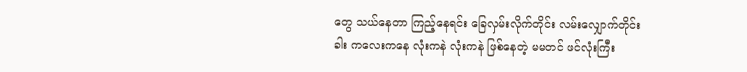တွေ သယ်နေတာ ကြည့်နေရင်း ခြေလှမ်းလိုက်တိုင်း လမ်းလျှောက်တိုင်း ခါး ကလေးကနေ လုံးကနဲ လုံးကနဲ ဖြစ်နေတဲ့ မမတင် ဖင်လုံးကြီး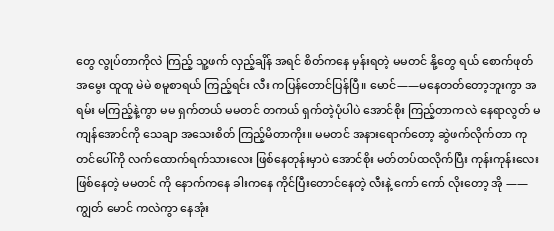တွေ လွုပ်တာကိုလဲ ကြည့် သူ့ဖက် လှည့်ချိန် အရင် စိတ်ကနေ မှန်းရတဲ့ မမတင် နို့တွေ ရယ် စောက်ဖုတ် အမွေး ထူထူ မဲမဲ စမူစာရယ် ကြည့်ရင်း လီး ကပြန်တောင်ပြန်ပြီ။ မောင်——မနေတတ်တော့ဘူးကွာ အရမ်း မကြည့်နဲ့ကွာ မမ ရှက်တယ် မမတင် တကယ် ရှက်တဲ့ပုံပါပဲ အောင်စိုး ကြည့်တာကလဲ နေရာလွတ် မကျန်အောင်ကို သေချာ အသေးစိတ် ကြည့်မိတာကိုး။ မမတင် အနားရောက်တော့ ဆွဲဖက်လိုက်တာ ကုတင်ပေါ်ကို လက်ထောက်ရက်သားလေး ဖြစ်နေတုန်းမှာပဲ အောင်စိုး မတ်တပ်ထလိုက်ပြီး ကုန်းကုန်းလေး ဖြစ်နေတဲ့ မမတင် ကို နောက်ကနေ ခါးကနေ ကိုင်ပြီးတောင်နေတဲ့ လီးနဲ့ ကော် ကော် လိုးတော့ အို —— ကျွတ် မောင် ကလဲကွာ နေအုံး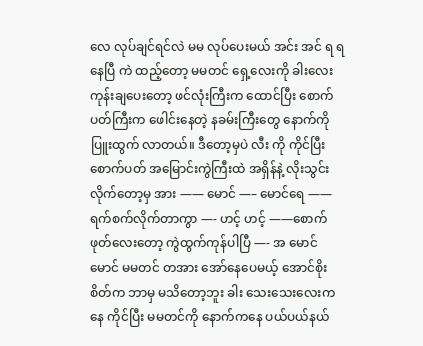လေ လုပ်ချင်ရင်လဲ မမ လုပ်ပေးမယ် အင်း အင် ရ ရနေပြီ ကဲ ထည့်တော့ မမတင် ရှေ့လေးကို ခါးလေး ကုန်းချပေးတော့ ဖင်လုံးကြီးက ထောင်ပြီး စောက်ပတ်ကြီးက ဖေါင်းနေတဲ့ နခမ်းကြီးတွေ နောက်ကို ပြူးထွက် လာတယ်။ ဒီတော့မှပဲ လီး ကို ကိုင်ပြီး စောက်ပတ် အမြောင်းကွဲကြီးထဲ အရှိန်နဲ့ လိုးသွင်းလိုက်တော့မှ အား —— မောင် —– မောင်ရေ —— ရက်စက်လိုက်တာကွာ —- ဟင့် ဟင့် ——စောက်ဖုတ်လေးတော့ ကွဲထွက်ကုန်ပါပြီ —- အ မောင် မောင် မမတင် တအား အော်နေပေမယ့် အောင်စိုး စိတ်က ဘာမှ မသိတော့ဘူး ခါး သေးသေးလေးကနေ ကိုင်ပြီး မမတင်ကို နောက်ကနေ ပယ်ပယ်နယ်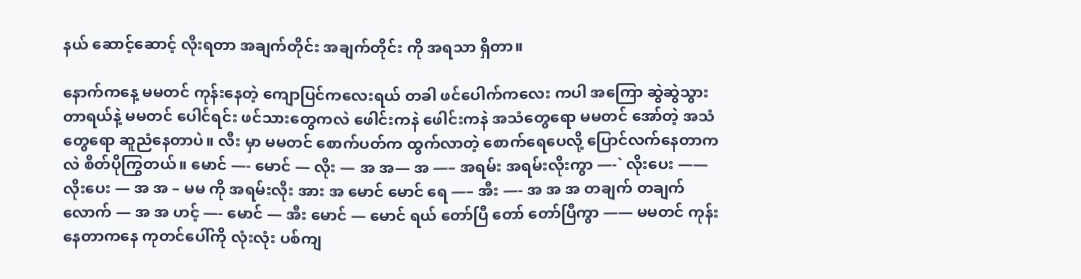နယ် ဆောင့်ဆောင့် လိုးရတာ အချက်တိုင်း အချက်တိုင်း ကို အရသာ ရှိတာ။

နောက်ကနေ့ မမတင် ကုန်းနေတဲ့ ကျောပြင်ကလေးရယ် တခါ ဖင်ပေါက်ကလေး ကပါ အကြော ဆွဲဆွဲသွားတာရယ်နဲ့ မမတင် ပေါင်ရင်း ဖင်သားတွေကလဲ ဖေါင်းကနဲ ဖေါင်းကနဲ အသံတွေရော မမတင် အော်တဲ့ အသံတွေရော ဆူညံနေတာပဲ။ လီး မှာ မမတင် စောက်ပတ်က ထွက်လာတဲ့ စောက်ရေပေလို့ ပြောင်လက်နေတာကလဲ စိတ်ပိုကြွတယ်။ မောင် —- မောင် — လိုး — အ အ— အ —– အရမ်း အရမ်းလိုးကွာ —-` လိုးပေး —— လိုးပေး — အ အ – မမ ကို အရမ်းလိုး အား အ မောင် မောင် ရေ —– အီး —- အ အ အ တချက် တချက်လောက် — အ အ ဟင့် —- မောင် — အီး မောင် — မောင် ရယ် တော်ပြီ တော် တော်ပြီကွာ —— မမတင် ကုန်းနေတာကနေ ကုတင်ပေါ်ကို လုံးလုံး ပစ်ကျ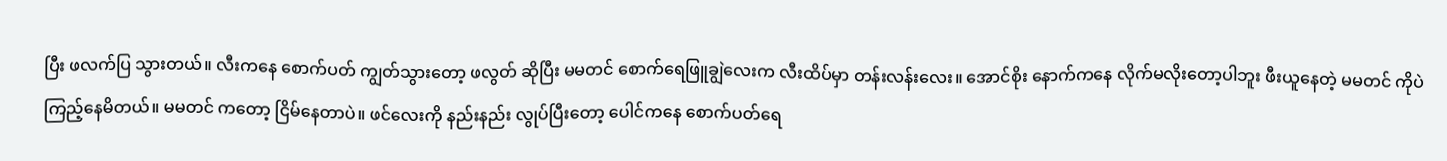ပြီး ဖလက်ပြ သွားတယ်။ လီးကနေ စောက်ပတ် ကျွတ်သွားတော့ ဖလွတ် ဆိုပြီး မမတင် စောက်ရေဖြူချွဲလေးက လီးထိပ်မှာ တန်းလန်းလေး။ အောင်စိုး နောက်ကနေ လိုက်မလိုးတော့ပါဘူး ဖီးယူနေတဲ့ မမတင် ကိုပဲ ကြည့်နေမိတယ်။ မမတင် ကတော့ ငြိမ်နေတာပဲ။ ဖင်လေးကို နည်းနည်း လွုပ်ပြီးတော့ ပေါင်ကနေ စောက်ပတ်ရေ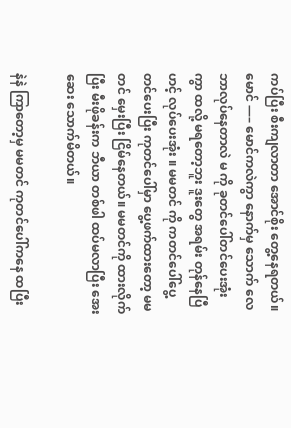ကပ်ပြီး စီးကျလာတာ အောင်စိုး တွေ့နေရတယ်။ မောင် —– မောင်ကလဲကွာ နောက်မှ သောက် လေ ဘာလုပ်နေတာလဲ မ ကို ခုတင်ပေါ်တင်ပေးအုံးကွာ ထလို့ မရတော့ဘူး ဒူးတွေ အရမ်း တုန်နေပြီ ဟင့် လုပ်ပေးအုံး ။ မမတင် ကို ကတင်ပေါ်ပွေ့တင်ပေးပြီး ကုတင်ပေါ်မှာ ပွေ့ဖက်ထားတော့ မမတင် မှေးပြီး ငြိမ်နေတယ်။ မမတင်ကို ထားလိုက်ပြီး မီးဖိုခန်းက ဘီယာ တစ်ဖါ ထပ်မလာပြီး အေးဆေး သောက်မိတယ်။

နဲနဲ ကြာတော့မှ မမတင် ကုတင်ပေါ်ကနေ ထပြီး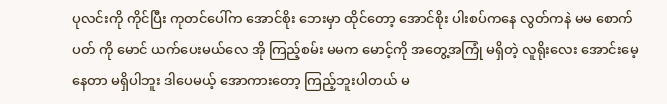ပုလင်းကို ကိုင်ပြီး ကုတင်ပေါ်က အောင်စိုး ဘေးမှာ ထိုင်တော့ အောင်စိုး ပါးစပ်ကနေ လွတ်ကနဲ မမ စောက်ပတ် ကို မောင် ယက်ပေးမယ်လေ အို ကြည့်စမ်း မမက မောင့်ကို အတွေ့အကြုံ မရှိတဲ့ လူရိုးလေး အောင်းမေ့နေတာ မရှိပါဘူး ဒါပေမယ့် အောကားတော့ ကြည့်ဘူးပါတယ် မ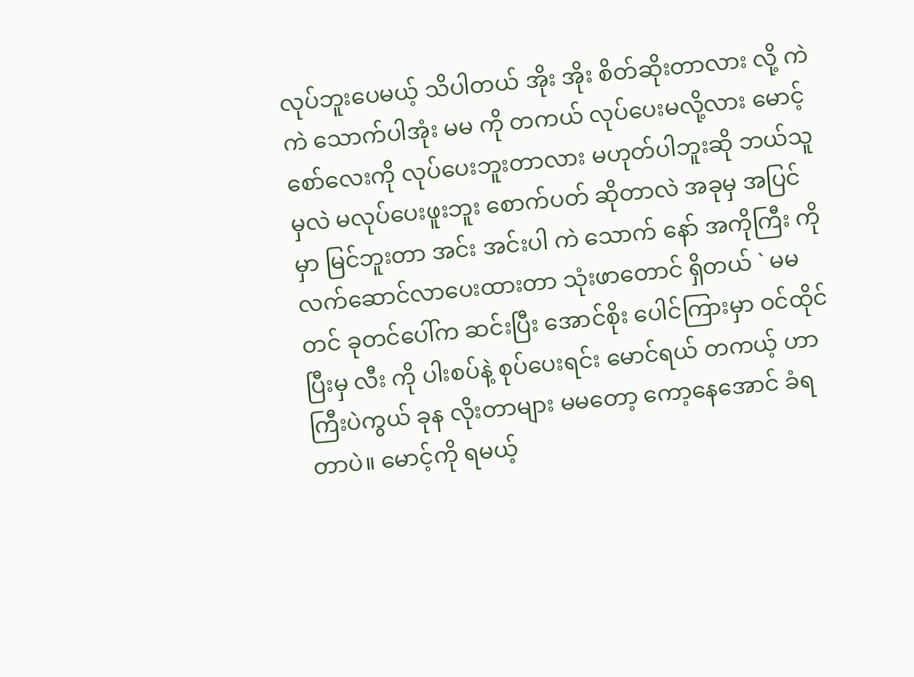လုပ်ဘူးပေမယ့် သိပါတယ် အိုး အိုး စိတ်ဆိုးတာလား လို့ ကဲ ကဲ သောက်ပါအုံး မမ ကို တကယ် လုပ်ပေးမလို့လား မောင့် စော်လေးကို လုပ်ပေးဘူးတာလား မဟုတ်ပါဘူးဆို ဘယ်သူမှလဲ မလုပ်ပေးဖူးဘူး စောက်ပတ် ဆိုတာလဲ အခုမှ အပြင်မှာ မြင်ဘူးတာ အင်း အင်းပါ ကဲ သောက် နော် အကိုကြီး ကို လက်ဆောင်လာပေးထားတာ သုံးဖာတောင် ရှိတယ် ` မမတင် ခုတင်ပေါ်က ဆင်းပြီး အောင်စိုး ပေါင်ကြားမှာ ဝင်ထိုင်ပြီးမှ လီး ကို ပါးစပ်နဲ့ စုပ်ပေးရင်း မောင်ရယ် တကယ့် ဟာကြီးပဲကွယ် ခုန လိုးတာများ မမတော့ ကော့နေအောင် ခံရတာပဲ။ မောင့်ကို ရမယ့်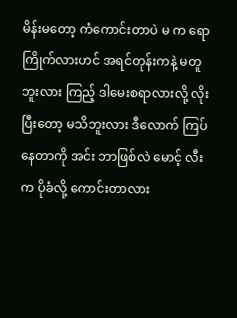မိန်းမတော့ ကံကောင်းတာပဲ မ က ရော ကြိုက်လားဟင် အရင်တုန်းကနဲ့ မတူဘူးလား ကြည့် ဒါမေးစရာလားလို့ လိုးပြီးတော့ မသိဘူးလား ဒီလောက် ကြပ်နေတာကို အင်း ဘာဖြစ်လဲ မောင့် လီးက ပိုခံလို့ ကောင်းတာလား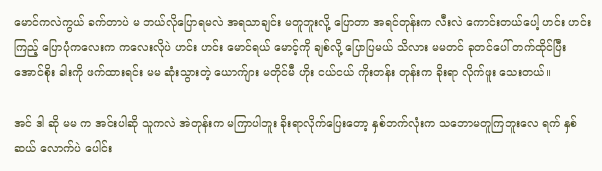မောင်ကလဲကွယ် ခက်တာပဲ မ ဘယ်လိုပြောရမလဲ အရသာချင်း မတူဘူးလို့ ပြောတာ အရင်တုန်းက လီးလဲ ကောင်းတယ်ပေါ့ ဟင်း ဟင်း ကြည့် ပြောပုံကလေးက ကလေးလိုပဲ ဟင်း ဟင်း မောင်ရယ် မောင့်ကို ချစ်လို့ ပြောပြမယ် သိလား မမတင် ခုတင်ပေါ် တက်ထိုင်ပြီး အောင်စိုး ခါးကို ဖက်ထားရင်း မမ ဆုံးသွားတဲ့ ယောက်ျား မတိုင်မီ ဟိုး ငယ်ငယ် ကိုးတန်း တုန်းက ခိုးရာ လိုက်ဖူး သေးတယ်။

အင် ဒါ ဆို မမ က အင်းပါဆို သူကလဲ အဲတုန်းက မကြာပါဘူး ခိုးရာလိုက်ပြေးတော့ နှစ်ဘက်လုံးက သဘောမတူကြဘူးလေ ရက် နှစ်ဆယ် လောက်ပဲ ပေါင်း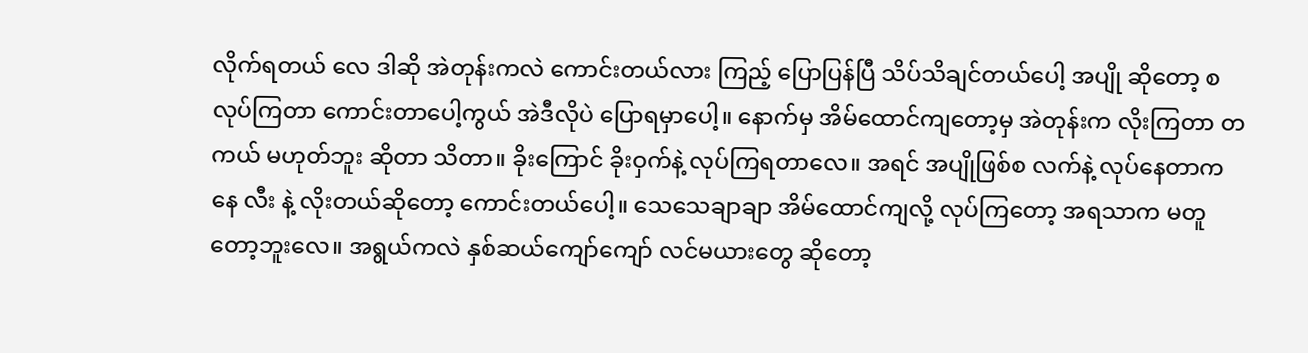လိုက်ရတယ် လေ ဒါဆို အဲတုန်းကလဲ ကောင်းတယ်လား ကြည့် ပြောပြန်ပြီ သိပ်သိချင်တယ်ပေါ့ အပျို ဆိုတော့ စ လုပ်ကြတာ ကောင်းတာပေါ့ကွယ် အဲဒီလိုပဲ ပြောရမှာပေါ့။ နောက်မှ အိမ်ထောင်ကျတော့မှ အဲတုန်းက လိုးကြတာ တကယ် မဟုတ်ဘူး ဆိုတာ သိတာ။ ခိုးကြောင် ခိုးဝှက်နဲ့ လုပ်ကြရတာလေ။ အရင် အပျိုဖြစ်စ လက်နဲ့ လုပ်နေတာကနေ လီး နဲ့ လိုးတယ်ဆိုတော့ ကောင်းတယ်ပေါ့။ သေသေချာချာ အိမ်ထောင်ကျလို့ လုပ်ကြတော့ အရသာက မတူတော့ဘူးလေ။ အရွယ်ကလဲ နှစ်ဆယ်ကျော်ကျော် လင်မယားတွေ ဆိုတော့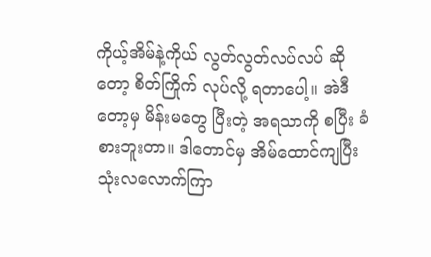ကိုယ့်အိမ်နဲ့ကိုယ် လွတ်လွတ်လပ်လပ် ဆိုတော့ စိတ်ကြိုက် လုပ်လို့ ရတာပေါ့။ အဲဒီတော့မှ မိန်းမတွေ ပြီးတဲ့ အရသာကို စပြီး ခံစားဘူးတာ။ ဒါတောင်မှ အိမ်ထောင်ကျပြီး သုံးလလောက်ကြာ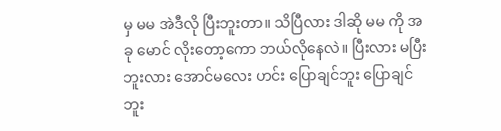မှ မမ အဲဒီလို ပြီးဘူးတာ။ သိပြီလား ဒါဆို မမ ကို အခု မောင် လိုးတော့ကော ဘယ်လိုနေလဲ။ ပြီးလား မပြီးဘူးလား အောင်မလေး ဟင်း ပြောချင်ဘူး ပြောချင်ဘူး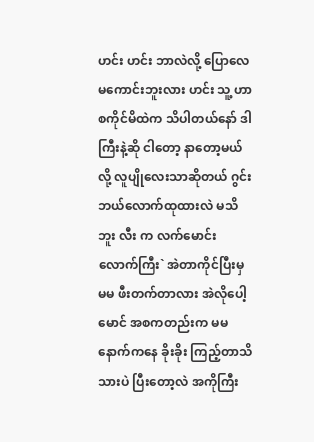ဟင်း ဟင်း ဘာလဲလို့ ပြောလေ မကောင်းဘူးလား ဟင်း သူ့ ဟာ စကိုင်မိထဲက သိပါတယ်နော် ဒါကြီးနဲ့ဆို ငါတော့ နာတော့မယ်လို့ လူပျိုလေးသာဆိုတယ် ဂွင်းဘယ်လောက်ထုထားလဲ မသိဘူး လီး က လက်မောင်းလောက်ကြီး` အဲတာကိုင်ပြီးမှ မမ ဖီးတက်တာလား အဲလိုပေါ့ မောင် အစကတည်းက မမ နောက်ကနေ ခိုးခိုး ကြည့်တာသိသားပဲ ပြီးတော့လဲ အကိုကြီး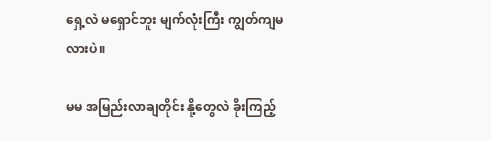ရှေ့လဲ မရှောင်ဘူး မျက်လုံးကြီး ကျွတ်ကျမလားပဲ။

မမ အမြည်းလာချတိုင်း နို့တွေလဲ ခိုးကြည့်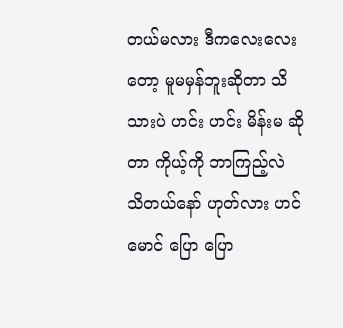တယ်မလား ဒီကလေးလေးတော့ မူမမှန်ဘူးဆိုတာ သိသားပဲ ဟင်း ဟင်း မိန်းမ ဆိုတာ ကိုယ့်ကို ဘာကြည့်လဲ သိတယ်နော် ဟုတ်လား ဟင် မောင် ပြော ပြော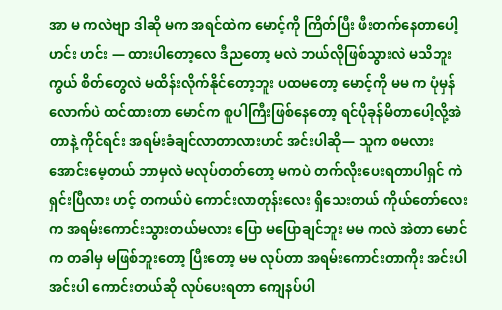အာ မ ကလဲဗျာ ဒါဆို မက အရင်ထဲက မောင့်ကို ကြိတ်ပြီး ဖီးတက်နေတာပေါ့ဟင်း ဟင်း — ထားပါတော့လေ ဒီညတော့ မလဲ ဘယ်လိုဖြစ်သွားလဲ မသိဘူးကွယ် စိတ်တွေလဲ မထိန်းလိုက်နိုင်တော့ဘူး ပထမတော့ မောင့်ကို မမ က ပုံမှန်လောက်ပဲ ထင်ထားတာ မောင်က စူပါကြီးဖြစ်နေတော့ ရင်ပိုခုန်မိတာပေါ့လို့အဲတာနဲ့ ကိုင်ရင်း အရမ်းခံချင်လာတာလားဟင် အင်းပါဆို— သူက စမလား အောင်းမေ့တယ် ဘာမှလဲ မလုပ်တတ်တော့ မကပဲ တက်လိုးပေးရတာပါရှင် ကဲ ရှင်းပြီလား ဟင့် တကယ်ပဲ ကောင်းလာတုန်းလေး ရှိသေးတယ် ကိုယ်တော်လေးက အရမ်းကောင်းသွားတယ်မလား ပြော မပြောချင်ဘူး မမ ကလဲ အဲတာ မောင်က တခါမှ မဖြစ်ဘူးတော့ ပြီးတော့ မမ လုပ်တာ အရမ်းကောင်းတာကိုး အင်းပါ အင်းပါ ကောင်းတယ်ဆို လုပ်ပေးရတာ ကျေနပ်ပါ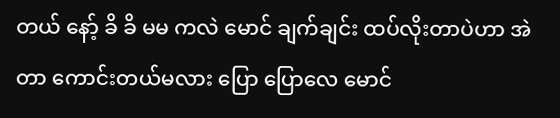တယ် နော့် ခိ ခိ မမ ကလဲ မောင် ချက်ချင်း ထပ်လိုးတာပဲဟာ အဲတာ ကောင်းတယ်မလား ပြော ပြောလေ မောင်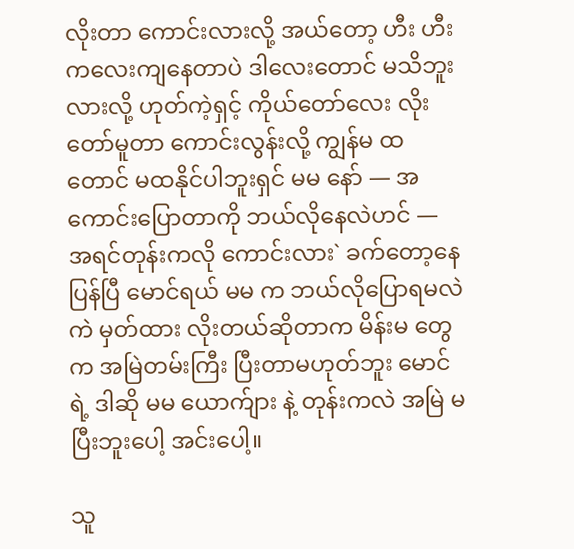လိုးတာ ကောင်းလားလို့ အယ်တော့ ဟီး ဟီး ကလေးကျနေတာပဲ ဒါလေးတောင် မသိဘူးလားလို့ ဟုတ်ကဲ့ရှင့် ကိုယ်တော်လေး လိုးတော်မူတာ ကောင်းလွန်းလို့ ကျွန်မ ထတောင် မထနိုင်ပါဘူးရှင် မမ နော် — အကောင်းပြောတာကို ဘယ်လိုနေလဲဟင် — အရင်တုန်းကလို ကောင်းလား` ခက်တော့နေပြန်ပြီ မောင်ရယ် မမ က ဘယ်လိုပြောရမလဲ ကဲ မှတ်ထား လိုးတယ်ဆိုတာက မိန်းမ တွေက အမြဲတမ်းကြီး ပြီးတာမဟုတ်ဘူး မောင်ရဲ့ ဒါဆို မမ ယောက်ျား နဲ့ တုန်းကလဲ အမြဲ မပြီးဘူးပေါ့ အင်းပေါ့။

သူ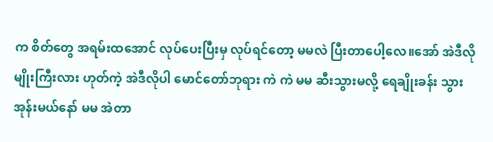က စိတ်တွေ အရမ်းထအောင် လုပ်ပေးပြီးမှ လုပ်ရင်တော့ မမလဲ ပြီးတာပေါ့လေ။အော် အဲဒီလိုမျိုးကြီးလား ဟုတ်ကဲ့ အဲဒီလိုပါ မောင်တော်ဘုရား ကဲ ကဲ မမ ဆီးသွားမလို့ ရေချိုးခန်း သွားအုန်းမယ်နော် မမ အဲတာ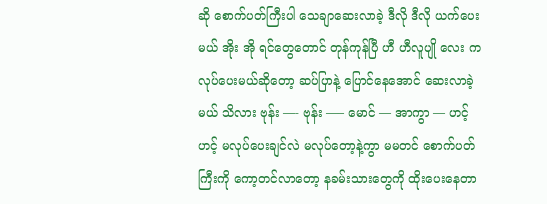ဆို စောက်ပတ်ကြီးပါ သေချာဆေးလာခဲ့ ဒီလို ဒီလို ယက်ပေးမယ် အိုး အို ရင်တွေတောင် တုန်ကုန်ပြီ ဟီ ဟီလူပျို လေး က လုပ်ပေးမယ်ဆိုတော့ ဆပ်ပြာနဲ့ ပြောင်နေအောင် ဆေးလာခဲ့မယ် သိလား ဗုန်း —- ဗုန်း —– မောင် — အာကွာ — ဟင့် ဟင့် မလုပ်ပေးချင်လဲ မလုပ်တော့နဲ့ကွာ မမတင် စောက်ပတ်ကြီးကို ကော့တင်လာတော့ နခမ်းသားတွေကို ထိုးပေးနေတာ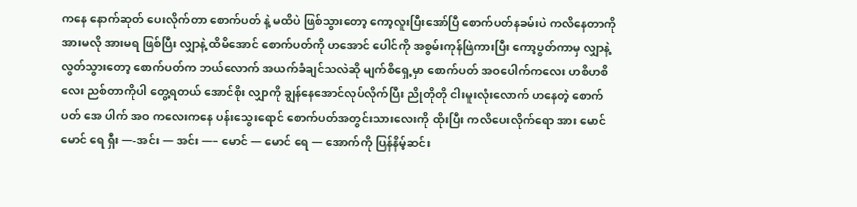ကနေ နောက်ဆုတ် ပေးလိုက်တာ စောက်ပတ် နဲ့ မထိပဲ ဖြစ်သွားတော့ ကော့လူးပြီးအော်ပြီ စောက်ပတ်နခမ်းပဲ ကလိနေတာကို အားမလို အားမရ ဖြစ်ပြီး လျှာနဲ့ ထိမိအောင် စောက်ပတ်ကို ဟအောင် ပေါင်ကို အစွမ်းကုန်ဖြဲကားပြီး ကော့ပွတ်ကာမှ လျှာနဲ့ လွတ်သွားတော့ စောက်ပတ်က ဘယ်လောက် အယက်ခံချင်သလဲဆို မျက်စိရှေ့မှာ စောက်ပတ် အဝပေါက်ကလေး ဟစိဟစိလေး ညစ်တာကိုပါ တွေ့ရတယ် အောင်စိုး လျှာကို ချွန်နေအောင်လုပ်လိုက်ပြီး ညိုတိုတို ငါးမူးလုံးလောက် ဟနေတဲ့ စောက်ပတ် အေ ပါက် အဝ ကလေးကနေ ပန်းသွေးရောင် စောက်ပတ်အတွင်းသားလေးကို ထိုးပြီး ကလိပေးလိုက်ရော အား မောင် မောင် ရေ ရှီး —-အင်း — အင်း —– မောင် — မောင် ရေ — အောက်ကို ပြန်နိမ့်ဆင်း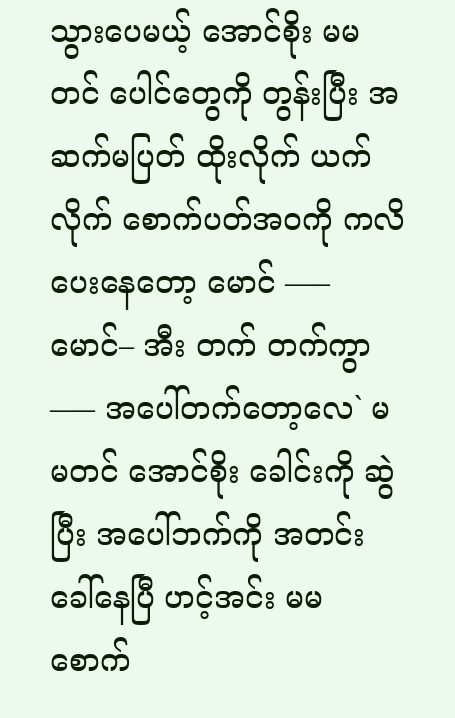သွားပေမယ့် အောင်စိုး မမတင် ပေါင်တွေကို တွန်းပြီး အဆက်မပြတ် ထိုးလိုက် ယက်လိုက် စောက်ပတ်အဝကို ကလိပေးနေတော့ မောင် —– မောင်– အီး တက် တက်ကွာ —– အပေါ်တက်တော့လေ` မမတင် အောင်စိုး ခေါင်းကို ဆွဲပြီး အပေါ်ဘက်ကို အတင်း ခေါ်နေပြီ ဟင့်အင်း မမ စောက်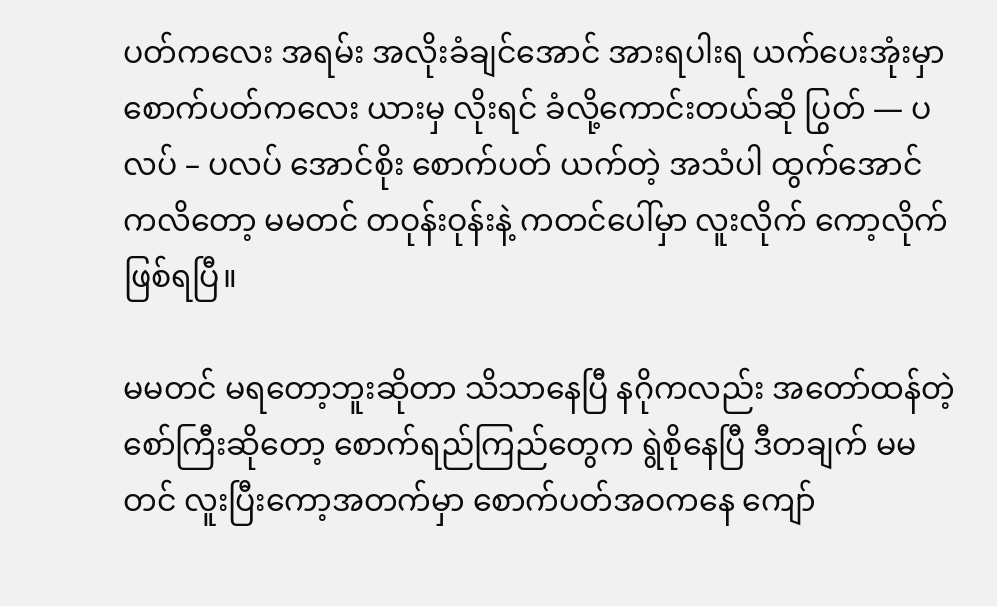ပတ်ကလေး အရမ်း အလိုးခံချင်အောင် အားရပါးရ ယက်ပေးအုံးမှာ စောက်ပတ်ကလေး ယားမှ လိုးရင် ခံလို့ကောင်းတယ်ဆို ပြွတ် — ပလပ် – ပလပ် အောင်စိုး စောက်ပတ် ယက်တဲ့ အသံပါ ထွက်အောင် ကလိတော့ မမတင် တဝုန်းဝုန်းနဲ့ ကတင်ပေါ်မှာ လူးလိုက် ကော့လိုက် ဖြစ်ရပြီ။

မမတင် မရတော့ဘူးဆိုတာ သိသာနေပြီ နဂိုကလည်း အတော်ထန်တဲ့ စော်ကြီးဆိုတော့ စောက်ရည်ကြည်တွေက ရွဲစိုနေပြီ ဒီတချက် မမတင် လူးပြီးကော့အတက်မှာ စောက်ပတ်အဝကနေ ကျော်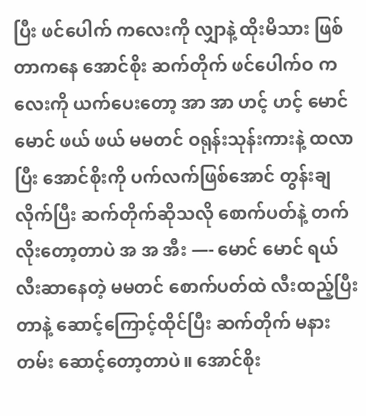ပြီး ဖင်ပေါက် ကလေးကို လျှာနဲ့ ထိုးမိသား ဖြစ်တာကနေ အောင်စိုး ဆက်တိုက် ဖင်ပေါက်ဝ ကလေးကို ယက်ပေးတော့ အာ အာ ဟင့် ဟင့် မောင် မောင် ဖယ် ဖယ် မမတင် ဝရုန်းသုန်းကားနဲ့ ထလာပြီး အောင်စိုးကို ပက်လက်ဖြစ်အောင် တွန်းချလိုက်ပြီး ဆက်တိုက်ဆိုသလို စောက်ပတ်နဲ့ တက်လိုးတော့တာပဲ အ အ အီး —- မောင် မောင် ရယ် လီးဆာနေတဲ့ မမတင် စောက်ပတ်ထဲ လီးထည့်ပြီးတာနဲ့ ဆောင့်ကြောင့်ထိုင်ပြီး ဆက်တိုက် မနားတမ်း ဆောင့်တော့တာပဲ။ အောင်စိုး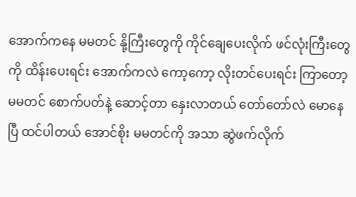အောက်ကနေ မမတင် နို့ကြီးတွေကို ကိုင်ချေပေးလိုက် ဖင်လုံးကြီးတွေကို ထိန်းပေးရင်း အောက်ကလဲ ကော့ကော့ လိုးတင်ပေးရင်း ကြာတော့ မမတင် စောက်ပတ်နဲ့ ဆောင့်တာ နှေးလာတယ် တော်တော်လဲ မောနေပြီ ထင်ပါတယ် အောင်စိုး မမတင်ကို အသာ ဆွဲဖက်လိုက်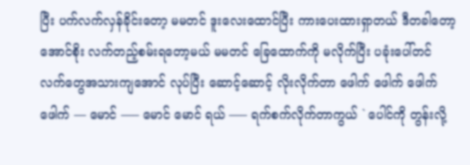ပြီး ပက်လက်လှန်ခိုင်းတော့ မမတင် ဒူးလေးထောင်ပြီး ကားပေးထားရှာတယ် ဒီတခါတော့ အောင်စိုး လက်တည့်စမ်းရတော့မယ် မမတင် ခြေထောက်ကို မလိုက်ပြီး ပခုံးပေါ်တင် လက်တွေအသားကျအောင် လုပ်ပြီး ဆောင့်ဆောင့် လိုးလိုက်တာ ဖေါက် ဖေါက် ဖေါက် ဖေါက် — မောင် —– မောင် မောင် ရယ် —– ရက်စက်လိုက်တာကွယ် ` ပေါင်ကို တွန်းလို့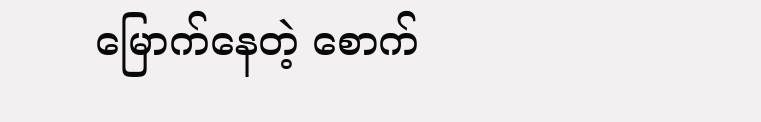မြောက်နေတဲ့ စောက်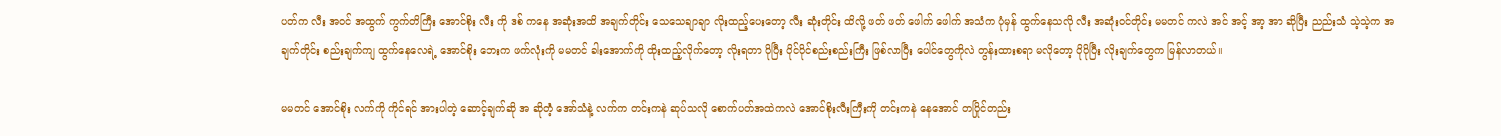ပတ်က လီး အဝင် အထွက် ကွက်တိကြီး အောင်စိုး လီး ကို ဒစ် ကနေ အဆုံးအထိ အချက်တိုင်း သေသေချာချာ လိုးထည့်ပေးတော့ လီး ဆုံးတိုင်း ထိလို့ ဖတ် ဖတ် ဖေါက် ဖေါက် အသံက ပုံမှန် ထွက်နေသလို လီး အဆုံးဝင်တိုင်း မမတင် ကလဲ အင် အင့် အာ့ အာ ဆိုပြီး ညည်းသံ သဲ့သဲ့က အချက်တိုင်း စည်းချက်ကျ ထွက်နေလေရဲ့ အောင်စိုး ဘေးက ဖက်လုံးကို မမတင် ခါးအောက်ကို ထိုးထည့်လိုက်တော့ လိုးရတာ ပိုပြီး ပိုင်ပိုင်စည်းစည်းကြီး ဖြစ်လာပြီး ပေါင်တွေကိုလဲ တွန်းထားစရာ မလိုတော့ ပိုပိုပြီး လိုးချက်တွေက မြန်လာတယ်။

မမတင် အောင်စိုး လက်ကို ကိုင်ရင် အားပါတဲ့ ဆောင့်ချက်ဆို အ ဆိုတဲံ့ အော်သံနဲ့ လက်က တင်းကနဲ ဆုပ်သလို စောက်ပတ်အထဲကလဲ အောင်စိုးလီးကြီးကို တင်းကနဲ နေအောင် တပြိုင်တည်း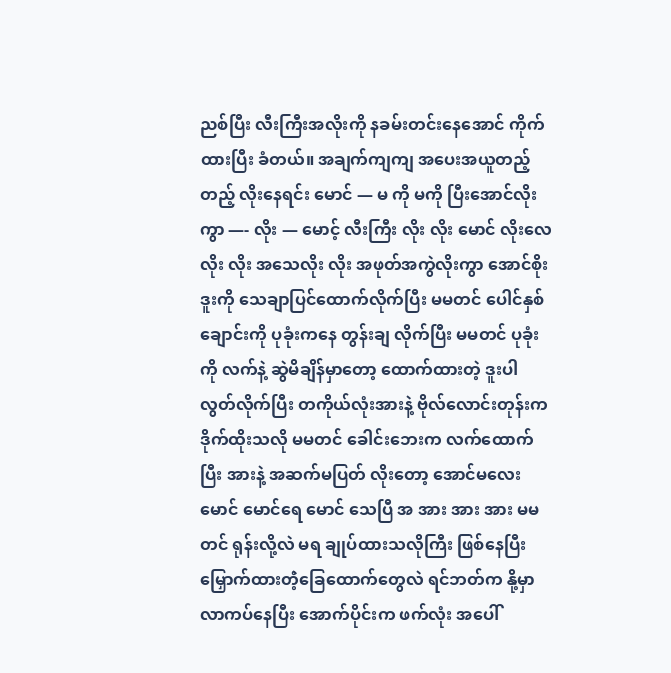ညစ်ပြီး လီးကြီးအလိုးကို နခမ်းတင်းနေအောင် ကိုက်ထားပြီး ခံတယ်။ အချက်ကျကျ အပေးအယူတည့်တည့် လိုးနေရင်း မောင် — မ ကို မကို ပြီးအောင်လိုးကွာ —- လိုး — မောင့် လီးကြီး လိုး လိုး မောင် လိုးလေ လိုး လိုး အသေလိုး လိုး အဖုတ်အကွဲလိုးကွာ အောင်စိုး ဒူးကို သေချာပြင်ထောက်လိုက်ပြီး မမတင် ပေါင်နှစ်ချောင်းကို ပုခုံးကနေ တွန်းချ လိုက်ပြီး မမတင် ပုခုံးကို လက်နဲ့ ဆွဲမိချိန်မှာတော့ ထောက်ထားတဲ့ ဒူးပါ လွတ်လိုက်ပြီး တကိုယ်လုံးအားနဲ့ ဗိုလ်လောင်းတုန်းက ဒိုက်ထိုးသလို မမတင် ခေါင်းဘေးက လက်ထောက်ပြီး အားနဲ့ အဆက်မပြတ် လိုးတော့ အောင်မလေး မောင် မောင်ရေ မောင် သေပြီ အ အား အား အား မမတင် ရုန်းလို့လဲ မရ ချုပ်ထားသလိုကြီး ဖြစ်နေပြီး မြှောက်ထားတဲံ့ခြေထောက်တွေလဲ ရင်ဘတ်က နို့မှာ လာကပ်နေပြီး အောက်ပိုင်းက ဖက်လုံး အပေါ်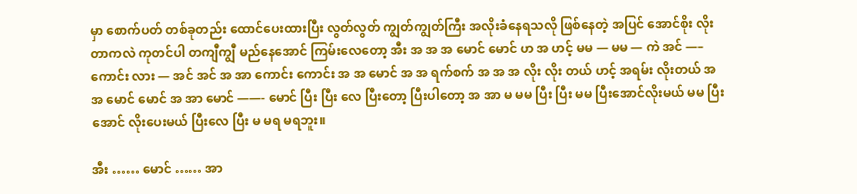မှာ စောက်ပတ် တစ်ခုတည်း ထောင်ပေးထားပြီး လွတ်လွတ် ကျွတ်ကျွတ်ကြီး အလိုးခံနေရသလို ဖြစ်နေတဲ့ အပြင် အောင်စိုး လိုးတာကလဲ ကုတင်ပါ တကျီကျွီ မည်နေအောင် ကြမ်းလေတော့ အီး အ အ အ မောင် မောင် ဟ အ ဟင့် မမ — မမ — ကဲ အင် —– ကောင်း လား — အင် အင် အ အာ ကောင်း ကောင်း အ အ မောင် အ အ ရက်စက် အ အ အ လိုး လိုး တယ် ဟင့် အရမ်း လိုးတယ် အ အ မောင် မောင် အ အာ မောင် ——- မောင် ပြီး ပြီး လေ ပြီးတော့ ပြီးပါတော့ အ အာ မ မမ ပြီး ပြီး မမ ပြီးအောင်လိုးမယ် မမ ပြီးအောင် လိုးပေးမယ် ပြီးလေ ပြီး မ မရ မရဘူး။

အီး …… မောင် …… အာ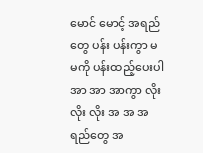မောင် မောင့် အရည်တွေ ပန်း ပန်းကွာ မ မကို ပန်းထည့်ပေးပါ အာ အာ အာကွာ လိုး လိုး လိုး အ အ အရည်တွေ အ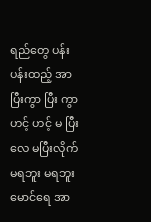ရည်တွေ ပန်း ပန်းထည့် အာ ပြီးကွာ ပြီး ကွာ ဟင့် ဟင့် မ ပြီးလေ မပြီးလိုက် မရဘူး မရဘူး မောင်ရေ အာ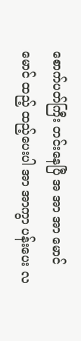စောက်ပတ်ကြီး တင်းနေပြီ အ အာ အာ မောင် မောင် ထည့် ထည့်ပေးပါ အာ အာကွာ ပန်းပေး လ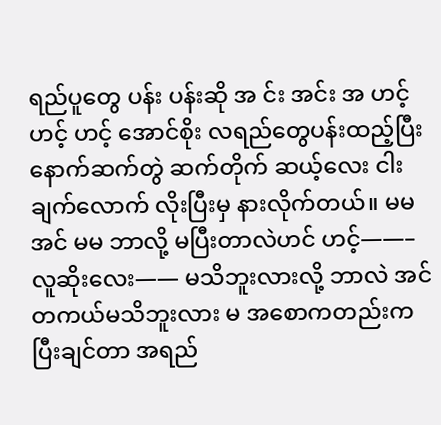ရည်ပူတွေ ပန်း ပန်းဆို အ င်း အင်း အ ဟင့် ဟင့် ဟင့် အောင်စိုး လရည်တွေပန်းထည့်ပြီး နောက်ဆက်တွဲ ဆက်တိုက် ဆယ့်လေး ငါးချက်လောက် လိုးပြီးမှ နားလိုက်တယ်။ မမ အင် မမ ဘာလို့ မပြီးတာလဲဟင် ဟင့်——– လူဆိုးလေး—— မသိဘူးလားလို့ ဘာလဲ အင် တကယ်မသိဘူးလား မ အစောကတည်းက ပြီးချင်တာ အရည်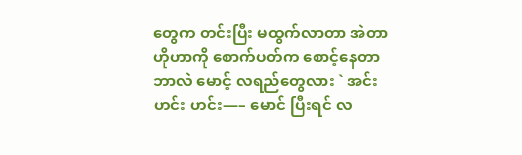တွေက တင်းပြီး မထွက်လာတာ အဲတာ ဟိုဟာကို စောက်ပတ်က စောင့်နေတာ ဘာလဲ မောင့် လရည်တွေလား ` အင်း ဟင်း ဟင်း—– မောင် ပြီးရင် လ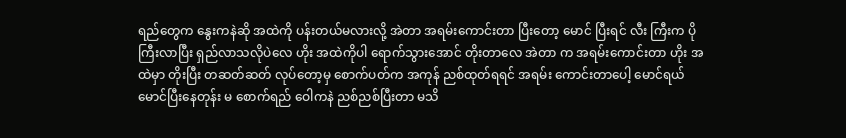ရည်တွေက နွေးကနဲဆို အထဲကို ပန်းတယ်မလားလို့ အဲတာ အရမ်းကောင်းတာ ပြီးတော့ မောင် ပြီးရင် လီး ကြီးက ပိုကြီးလာပြီး ရှည်လာသလိုပဲလေ ဟိုး အထဲကိုပါ ရောက်သွားအောင် တိုးတာလေ အဲတာ က အရမ်းကောင်းတာ ဟိုး အထဲမှာ တိုးပြီး တဆတ်ဆတ် လုပ်တော့မှ စောက်ပတ်က အကုန် ညစ်ထုတ်ရရင် အရမ်း ကောင်းတာပေါ့ မောင်ရယ် မောင်ပြီးနေတုန်း မ စောက်ရည် ဝေါကနဲ ညစ်ညစ်ပြီးတာ မသိ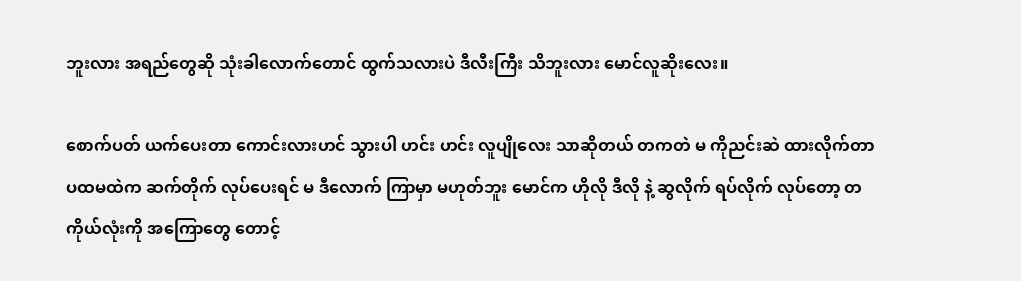ဘူးလား အရည်တွေဆို သုံးခါလောက်တောင် ထွက်သလားပဲ ဒီလီးကြီး သိဘူးလား မောင်လူဆိုးလေး။

စောက်ပတ် ယက်ပေးတာ ကောင်းလားဟင် သွားပါ ဟင်း ဟင်း လူပျိုလေး သာဆိုတယ် တကတဲ မ ကိုညင်းဆဲ ထားလိုက်တာ ပထမထဲက ဆက်တိုက် လုပ်ပေးရင် မ ဒီလောက် ကြာမှာ မဟုတ်ဘူး မောင်က ဟိုလို ဒီလို နဲ့ ဆွလိုက် ရပ်လိုက် လုပ်တော့ တကိုယ်လုံးကို အကြောတွေ တောင့်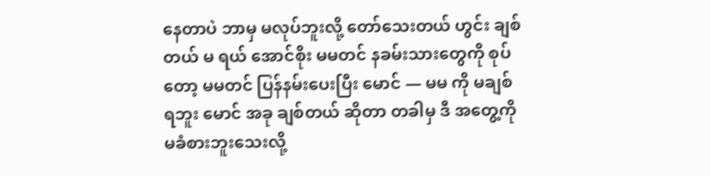နေတာပဲ ဘာမှ မလုပ်ဘူးလို့ တော်သေးတယ် ဟွင်း ချစ်တယ် မ ရယ် အောင်စိုး မမတင် နခမ်းသားတွေကို စုပ်တော့ မမတင် ပြန်နမ်းပေးပြီး မောင် — မမ ကို မချစ်ရဘူး မောင် အခု ချစ်တယ် ဆိုတာ တခါမှ ဒီ အတွေ့ကို မခံစားဘူးသေးလို့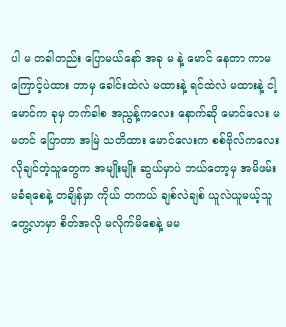ပါ မ တခါတည်း ပြောမယ်နော် အခု မ နဲ့ မောင် နေတာ ကာမ ကြောင့်ပဲထား ဘာမှ ခေါင်းထဲလဲ မထားနဲ့ ရင်ထဲလဲ မထားနဲ့ ငါ့မောင်က ခုမှ တက်ခါစ အညွန့်ကလေး နောက်ဆို မောင်လေး မမတင် ပြောတာ အမြဲ သတိထား မောင်လေးက စစ်ဗိုလ်ကလေး လိုချင်တဲ့သူတွေက အမျိုးမျိုး ဆွယ်မှာပဲ ဘယ်တော့မှ အမိဖမ်းမခံရစေနဲ့ တချိန်မှာ ကိုယ် တကယ် ချစ်လဲချစ် ယူလဲယူမယ့်သူ တွေ့လာမှာ စိတ်အလို မလိုက်မိစေနဲ့ မမ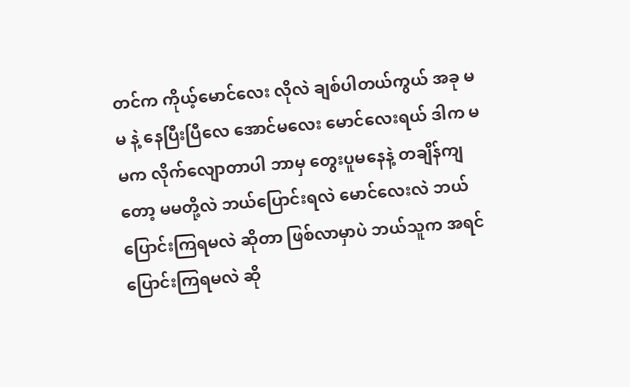တင်က ကိုယ့်မောင်လေး လိုလဲ ချစ်ပါတယ်ကွယ် အခု မမ နဲ့ နေပြီးပြီလေ အောင်မလေး မောင်လေးရယ် ဒါက မမက လိုက်လျောတာပါ ဘာမှ တွေးပူမနေနဲ့ တချိန်ကျတော့ မမတို့လဲ ဘယ်ပြောင်းရလဲ မောင်လေးလဲ ဘယ်ပြောင်းကြရမလဲ ဆိုတာ ဖြစ်လာမှာပဲ ဘယ်သူက အရင် ပြောင်းကြရမလဲ ဆို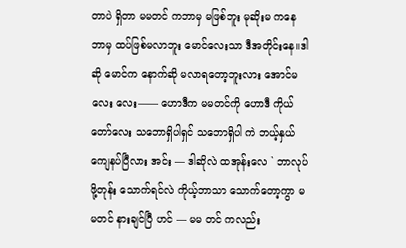တာပဲ ရှိတာ မမတင် ကဘာမှ မဖြစ်ဘူး မုဆိုးမ ကနေ ဘာမှ ထပ်ဖြစ်မလာဘူး မောင်လေးသာ ဒီအတိုင်းနေ။ဒါဆို မောင်က နောက်ဆို မလာရတော့ဘူးလား အောင်မလေး လေး—— ဟောဒီက မမတင်ကို ဟောဒီ ကိုယ်တော်လေး သဘောရှိပါရှင် သဘောရှိပါ ကဲ ဘယ့်နှယ် ကျေနပ်ပြီလား အင်း — ဒါဆိုလဲ ထအုန်းလေ ` ဘာလုပ်ဖို့တုန်း သောက်ရင်လဲ ကိုယ့်ဘာသာ သောက်တော့ကွာ မမတင် နားချင်ပြီ ဟင် — မမ တင် ကလည်း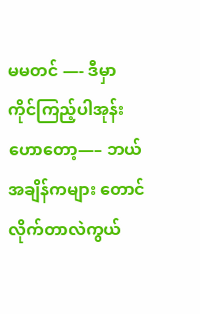မမတင် —- ဒီမှာ ကိုင်ကြည့်ပါအုန်း ဟောတော့—– ဘယ်အချိန်ကများ တောင်လိုက်တာလဲကွယ်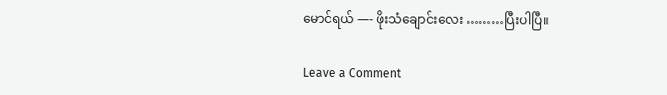မောင်ရယ် —- ဖိုးသံချောင်းလေး ………ပြီးပါပြီ။

Leave a Comment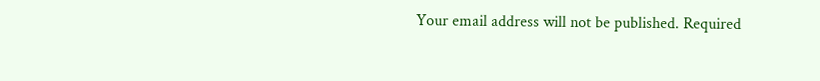Your email address will not be published. Required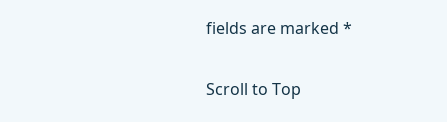fields are marked *

Scroll to Top